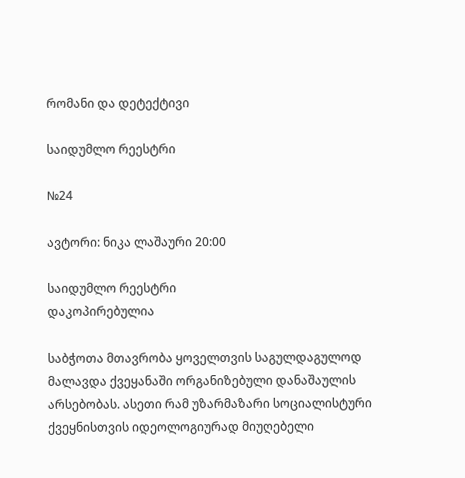რომანი და დეტექტივი

საიდუმლო რეესტრი

№24

ავტორი: ნიკა ლაშაური 20:00

საიდუმლო რეესტრი
დაკოპირებულია

საბჭოთა მთავრობა ყოველთვის საგულდაგულოდ მალავდა ქვეყანაში ორგანიზებული დანაშაულის არსებობას. ასეთი რამ უზარმაზარი სოციალისტური ქვეყნისთვის იდეოლოგიურად მიუღებელი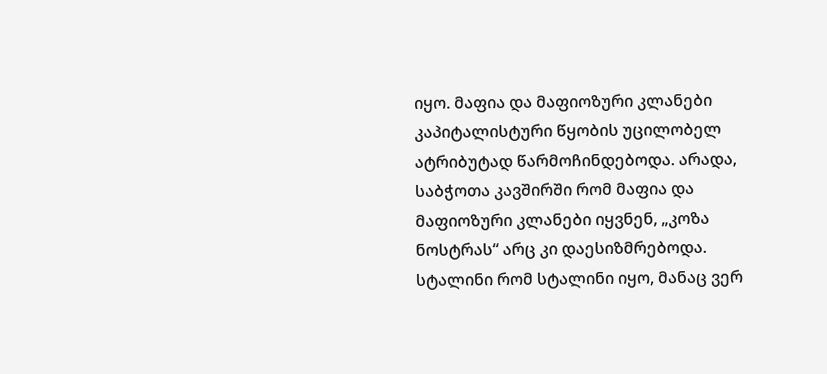იყო. მაფია და მაფიოზური კლანები კაპიტალისტური წყობის უცილობელ ატრიბუტად წარმოჩინდებოდა. არადა, საბჭოთა კავშირში რომ მაფია და მაფიოზური კლანები იყვნენ, „კოზა ნოსტრას“ არც კი დაესიზმრებოდა. სტალინი რომ სტალინი იყო, მანაც ვერ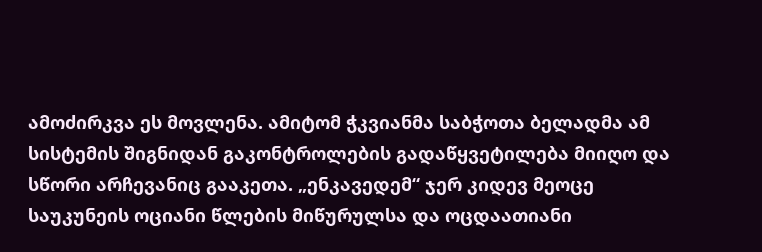ამოძირკვა ეს მოვლენა. ამიტომ ჭკვიანმა საბჭოთა ბელადმა ამ სისტემის შიგნიდან გაკონტროლების გადაწყვეტილება მიიღო და სწორი არჩევანიც გააკეთა. „ენკავედემ“ ჯერ კიდევ მეოცე საუკუნეის ოციანი წლების მიწურულსა და ოცდაათიანი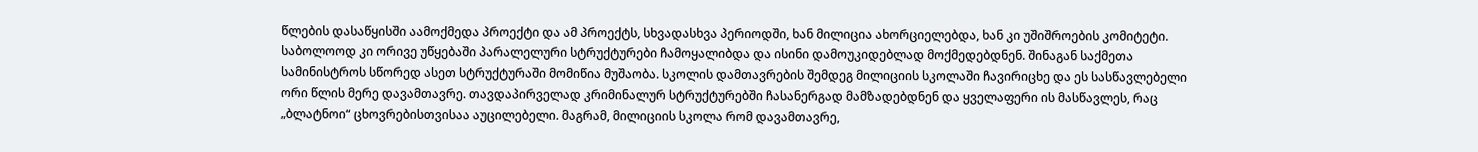წლების დასაწყისში აამოქმედა პროექტი და ამ პროექტს, სხვადასხვა პერიოდში, ხან მილიცია ახორციელებდა, ხან კი უშიშროების კომიტეტი. საბოლოოდ კი ორივე უწყებაში პარალელური სტრუქტურები ჩამოყალიბდა და ისინი დამოუკიდებლად მოქმედებდნენ. შინაგან საქმეთა სამინისტროს სწორედ ასეთ სტრუქტურაში მომიწია მუშაობა. სკოლის დამთავრების შემდეგ მილიციის სკოლაში ჩავირიცხე და ეს სასწავლებელი ორი წლის მერე დავამთავრე. თავდაპირველად კრიმინალურ სტრუქტურებში ჩასანერგად მამზადებდნენ და ყველაფერი ის მასწავლეს, რაც „ბლატნოი“ ცხოვრებისთვისაა აუცილებელი. მაგრამ, მილიციის სკოლა რომ დავამთავრე,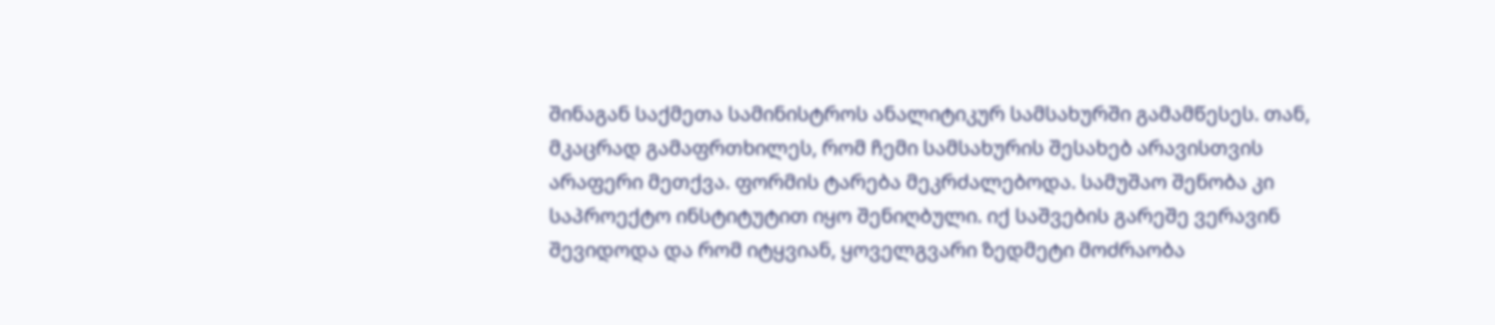შინაგან საქმეთა სამინისტროს ანალიტიკურ სამსახურში გამამწესეს. თან, მკაცრად გამაფრთხილეს, რომ ჩემი სამსახურის შესახებ არავისთვის არაფერი მეთქვა. ფორმის ტარება მეკრძალებოდა. სამუშაო შენობა კი საპროექტო ინსტიტუტით იყო შენიღბული. იქ საშვების გარეშე ვერავინ შევიდოდა და რომ იტყვიან, ყოველგვარი ზედმეტი მოძრაობა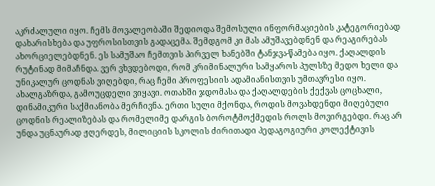აკრძალული იყო. ჩემს მოვალეობაში შედიოდა შემოსული ინფორმაციების კატეგორიებად დახარისხება და უფროსისთვის გადაცემა. შემდგომ კი მას ამუშავებდნენ და რეაგირებას ახორციელებდნენ. ეს სამუშაო ჩემთვის პირველ ხანებში ტანჯვა-წამება იყო. ქაღალდის რუტინად მიმაჩნდა. ვერ ვხვდებოდი, რომ კრიმინალური სამყაროს პულსზე მედო ხელი და უნიკალურ ცოდნას ვიღებდი, რაც ჩემი პროფესიის ადამიანისთვის უმთავრესი იყო. ახალგაზრდა, გამოუცდელი ვიყავი. ოთახში ჯდომასა და ქაღალდების ქექვას ცოცხალი, დინამიკური საქმიანობა მერჩივნა. ერთი სული მქონდა, როდის მოვახდენდი მიღებული ცოდნის რეალიზებას და რომელიმე დარგის ბოროტმოქმედის როლს მოვირგებდი. რაც არ უნდა უცნაურად ჟღერდეს, მილიციის სკოლის ძირითადი პედაგოგიური კოლექტივის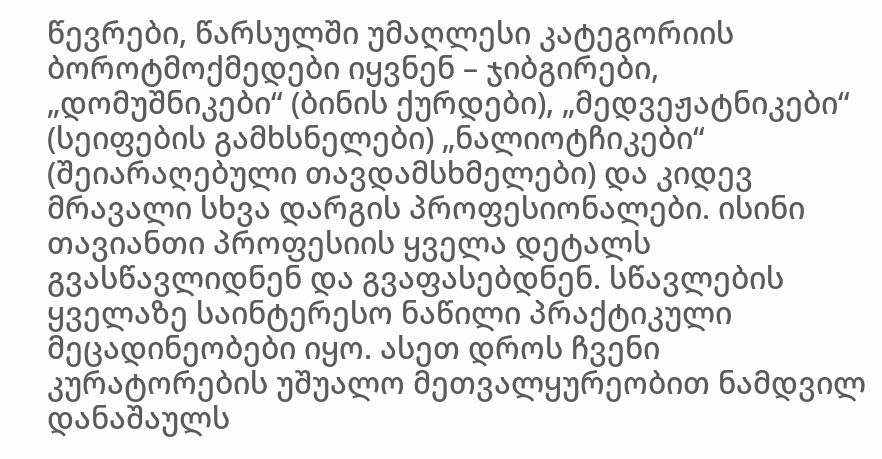წევრები, წარსულში უმაღლესი კატეგორიის ბოროტმოქმედები იყვნენ – ჯიბგირები, „დომუშნიკები“ (ბინის ქურდები), „მედვეჟატნიკები“ (სეიფების გამხსნელები) „ნალიოტჩიკები“ (შეიარაღებული თავდამსხმელები) და კიდევ მრავალი სხვა დარგის პროფესიონალები. ისინი თავიანთი პროფესიის ყველა დეტალს გვასწავლიდნენ და გვაფასებდნენ. სწავლების ყველაზე საინტერესო ნაწილი პრაქტიკული მეცადინეობები იყო. ასეთ დროს ჩვენი კურატორების უშუალო მეთვალყურეობით ნამდვილ დანაშაულს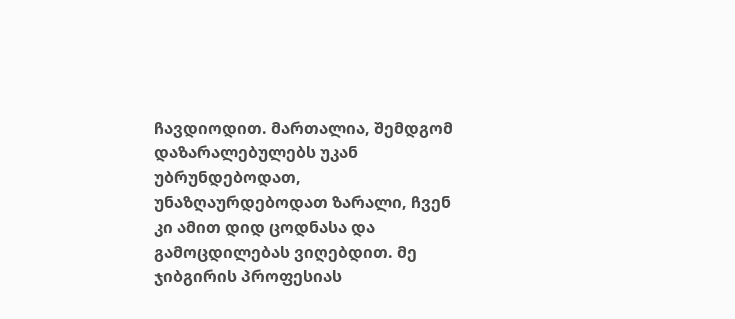ჩავდიოდით. მართალია, შემდგომ დაზარალებულებს უკან უბრუნდებოდათ, უნაზღაურდებოდათ ზარალი, ჩვენ კი ამით დიდ ცოდნასა და გამოცდილებას ვიღებდით. მე ჯიბგირის პროფესიას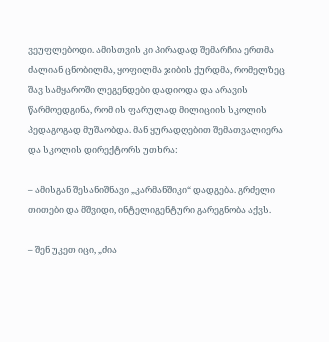ვეუფლებოდი. ამისთვის კი პირადად შემარჩია ერთმა ძალიან ცნობილმა, ყოფილმა ჯიბის ქურდმა, რომელზეც შავ სამყაროში ლეგენდები დადიოდა და არავის წარმოედგინა, რომ ის ფარულად მილიციის სკოლის პედაგოგად მუშაობდა. მან ყურადღებით შემათვალიერა და სკოლის დირექტორს უთხრა:

– ამისგან შესანიშნავი „კარმანშიკი“ დადგება. გრძელი თითები და მშვიდი, ინტელიგენტური გარეგნობა აქვს.

– შენ უკეთ იცი, „ძია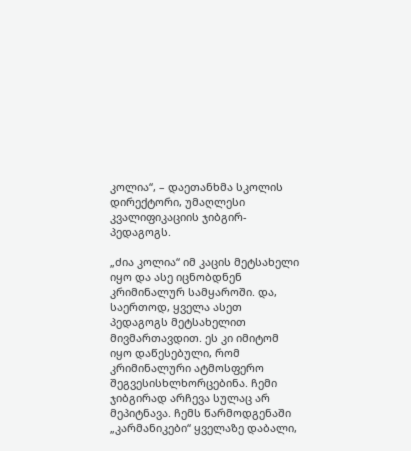კოლია“, – დაეთანხმა სკოლის დირექტორი, უმაღლესი კვალიფიკაციის ჯიბგირ-პედაგოგს.

„ძია კოლია“ იმ კაცის მეტსახელი იყო და ასე იცნობდნენ კრიმინალურ სამყაროში. და, საერთოდ, ყველა ასეთ პედაგოგს მეტსახელით მივმართავდით. ეს კი იმიტომ იყო დაწესებული, რომ კრიმინალური ატმოსფერო შეგვესისხლხორცებინა. ჩემი ჯიბგირად არჩევა სულაც არ მეპიტნავა. ჩემს წარმოდგენაში „კარმანიკები“ ყველაზე დაბალი,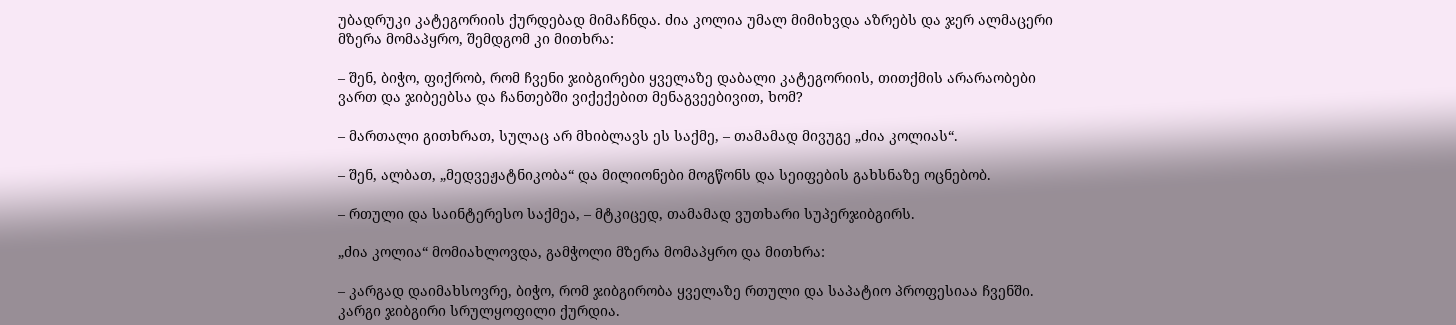უბადრუკი კატეგორიის ქურდებად მიმაჩნდა. ძია კოლია უმალ მიმიხვდა აზრებს და ჯერ ალმაცერი მზერა მომაპყრო, შემდგომ კი მითხრა:

– შენ, ბიჭო, ფიქრობ, რომ ჩვენი ჯიბგირები ყველაზე დაბალი კატეგორიის, თითქმის არარაობები ვართ და ჯიბეებსა და ჩანთებში ვიქექებით მენაგვეებივით, ხომ?

– მართალი გითხრათ, სულაც არ მხიბლავს ეს საქმე, – თამამად მივუგე „ძია კოლიას“.

– შენ, ალბათ, „მედვეჟატნიკობა“ და მილიონები მოგწონს და სეიფების გახსნაზე ოცნებობ.

– რთული და საინტერესო საქმეა, – მტკიცედ, თამამად ვუთხარი სუპერჯიბგირს.

„ძია კოლია“ მომიახლოვდა, გამჭოლი მზერა მომაპყრო და მითხრა:

– კარგად დაიმახსოვრე, ბიჭო, რომ ჯიბგირობა ყველაზე რთული და საპატიო პროფესიაა ჩვენში. კარგი ჯიბგირი სრულყოფილი ქურდია.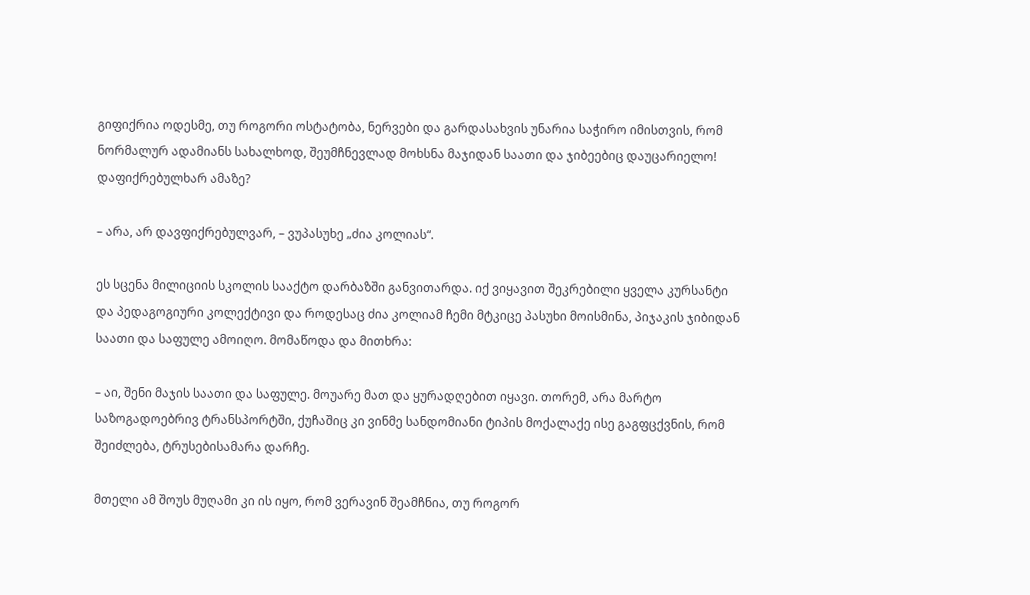გიფიქრია ოდესმე, თუ როგორი ოსტატობა, ნერვები და გარდასახვის უნარია საჭირო იმისთვის, რომ ნორმალურ ადამიანს სახალხოდ, შეუმჩნევლად მოხსნა მაჯიდან საათი და ჯიბეებიც დაუცარიელო! დაფიქრებულხარ ამაზე?

– არა, არ დავფიქრებულვარ, – ვუპასუხე „ძია კოლიას“.

ეს სცენა მილიციის სკოლის სააქტო დარბაზში განვითარდა. იქ ვიყავით შეკრებილი ყველა კურსანტი და პედაგოგიური კოლექტივი და როდესაც ძია კოლიამ ჩემი მტკიცე პასუხი მოისმინა, პიჯაკის ჯიბიდან საათი და საფულე ამოიღო. მომაწოდა და მითხრა:

– აი, შენი მაჯის საათი და საფულე. მოუარე მათ და ყურადღებით იყავი. თორემ, არა მარტო საზოგადოებრივ ტრანსპორტში, ქუჩაშიც კი ვინმე სანდომიანი ტიპის მოქალაქე ისე გაგფცქვნის, რომ შეიძლება, ტრუსებისამარა დარჩე.

მთელი ამ შოუს მუღამი კი ის იყო, რომ ვერავინ შეამჩნია, თუ როგორ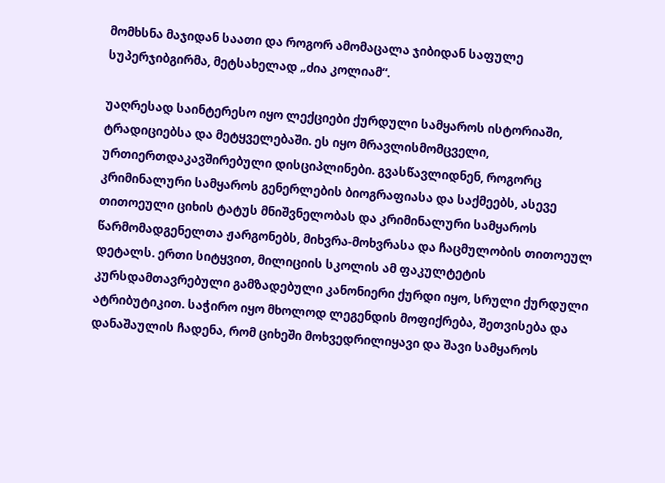მომხსნა მაჯიდან საათი და როგორ ამომაცალა ჯიბიდან საფულე სუპერჯიბგირმა, მეტსახელად „ძია კოლიამ“.

უაღრესად საინტერესო იყო ლექციები ქურდული სამყაროს ისტორიაში, ტრადიციებსა და მეტყველებაში. ეს იყო მრავლისმომცველი, ურთიერთდაკავშირებული დისციპლინები. გვასწავლიდნენ, როგორც კრიმინალური სამყაროს გენერლების ბიოგრაფიასა და საქმეებს, ასევე თითოეული ციხის ტატუს მნიშვნელობას და კრიმინალური სამყაროს წარმომადგენელთა ჟარგონებს, მიხვრა-მოხვრასა და ჩაცმულობის თითოეულ დეტალს. ერთი სიტყვით, მილიციის სკოლის ამ ფაკულტეტის კურსდამთავრებული გამზადებული კანონიერი ქურდი იყო, სრული ქურდული ატრიბუტიკით. საჭირო იყო მხოლოდ ლეგენდის მოფიქრება, შეთვისება და დანაშაულის ჩადენა, რომ ციხეში მოხვედრილიყავი და შავი სამყაროს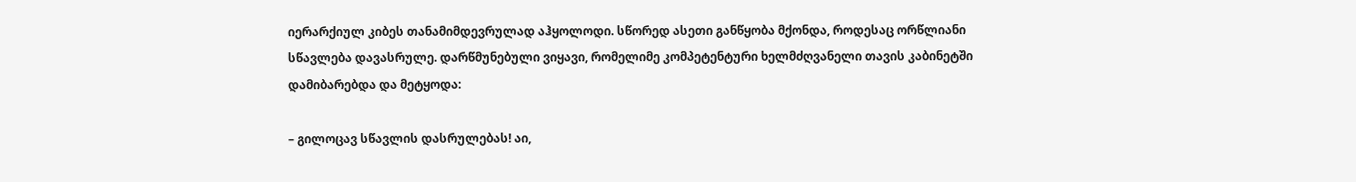იერარქიულ კიბეს თანამიმდევრულად აჰყოლოდი. სწორედ ასეთი განწყობა მქონდა, როდესაც ორწლიანი სწავლება დავასრულე. დარწმუნებული ვიყავი, რომელიმე კომპეტენტური ხელმძღვანელი თავის კაბინეტში დამიბარებდა და მეტყოდა:

– გილოცავ სწავლის დასრულებას! აი,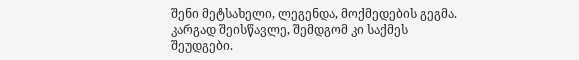შენი მეტსახელი, ლეგენდა, მოქმედების გეგმა. კარგად შეისწავლე, შემდგომ კი საქმეს შეუდგები.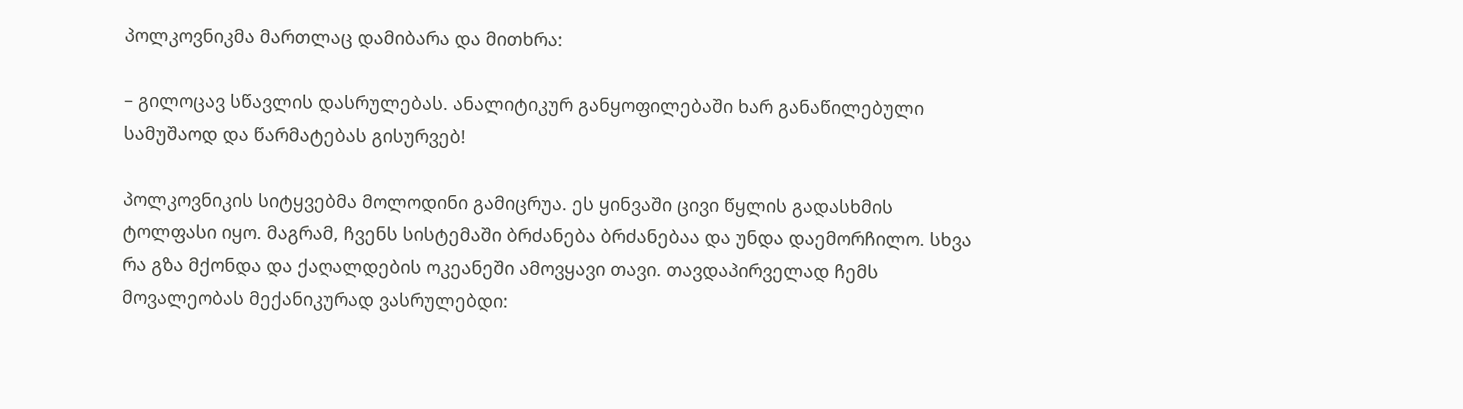პოლკოვნიკმა მართლაც დამიბარა და მითხრა:

– გილოცავ სწავლის დასრულებას. ანალიტიკურ განყოფილებაში ხარ განაწილებული სამუშაოდ და წარმატებას გისურვებ!

პოლკოვნიკის სიტყვებმა მოლოდინი გამიცრუა. ეს ყინვაში ცივი წყლის გადასხმის ტოლფასი იყო. მაგრამ, ჩვენს სისტემაში ბრძანება ბრძანებაა და უნდა დაემორჩილო. სხვა რა გზა მქონდა და ქაღალდების ოკეანეში ამოვყავი თავი. თავდაპირველად ჩემს მოვალეობას მექანიკურად ვასრულებდი: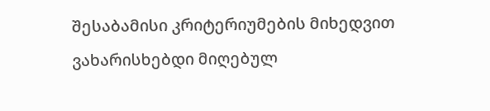შესაბამისი კრიტერიუმების მიხედვით ვახარისხებდი მიღებულ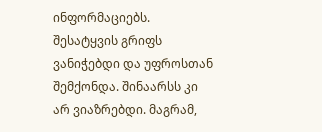ინფორმაციებს. შესატყვის გრიფს ვანიჭებდი და უფროსთან შემქონდა. შინაარსს კი არ ვიაზრებდი. მაგრამ,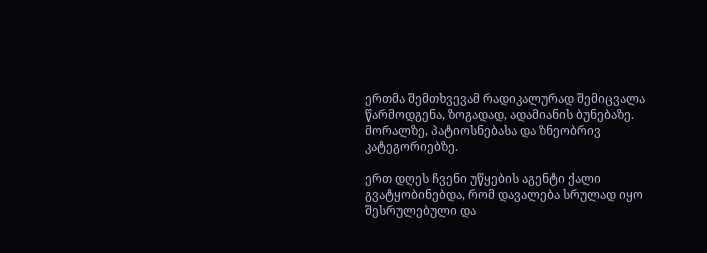ერთმა შემთხვევამ რადიკალურად შემიცვალა წარმოდგენა, ზოგადად, ადამიანის ბუნებაზე. მორალზე, პატიოსნებასა და ზნეობრივ კატეგორიებზე.

ერთ დღეს ჩვენი უწყების აგენტი ქალი გვატყობინებდა, რომ დავალება სრულად იყო შესრულებული და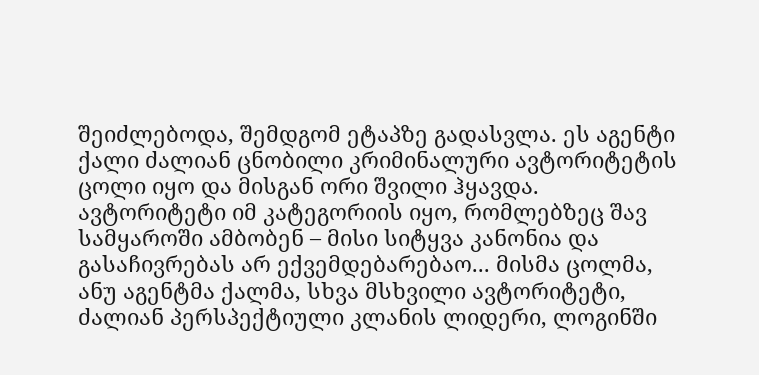შეიძლებოდა, შემდგომ ეტაპზე გადასვლა. ეს აგენტი ქალი ძალიან ცნობილი კრიმინალური ავტორიტეტის ცოლი იყო და მისგან ორი შვილი ჰყავდა. ავტორიტეტი იმ კატეგორიის იყო, რომლებზეც შავ სამყაროში ამბობენ – მისი სიტყვა კანონია და გასაჩივრებას არ ექვემდებარებაო... მისმა ცოლმა, ანუ აგენტმა ქალმა, სხვა მსხვილი ავტორიტეტი, ძალიან პერსპექტიული კლანის ლიდერი, ლოგინში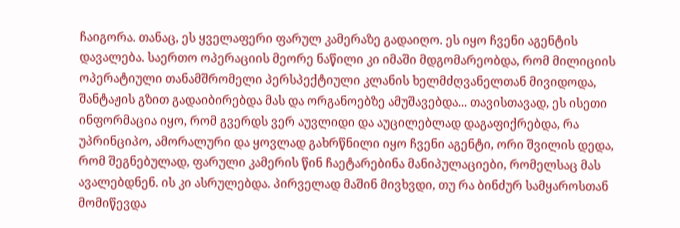ჩაიგორა. თანაც, ეს ყველაფერი ფარულ კამერაზე გადაიღო. ეს იყო ჩვენი აგენტის დავალება. საერთო ოპერაციის მეორე ნაწილი კი იმაში მდგომარეობდა, რომ მილიციის ოპერატიული თანამშრომელი პერსპექტიული კლანის ხელმძღვანელთან მივიდოდა, შანტაჟის გზით გადაიბირებდა მას და ორგანოებზე ამუშავებდა... თავისთავად, ეს ისეთი ინფორმაცია იყო, რომ გვერდს ვერ აუვლიდი და აუცილებლად დაგაფიქრებდა, რა უპრინციპო, ამორალური და ყოვლად გახრწნილი იყო ჩვენი აგენტი, ორი შვილის დედა, რომ შეგნებულად, ფარული კამერის წინ ჩაეტარებინა მანიპულაციები, რომელსაც მას ავალებდნენ. ის კი ასრულებდა. პირველად მაშინ მივხვდი, თუ რა ბინძურ სამყაროსთან მომიწევდა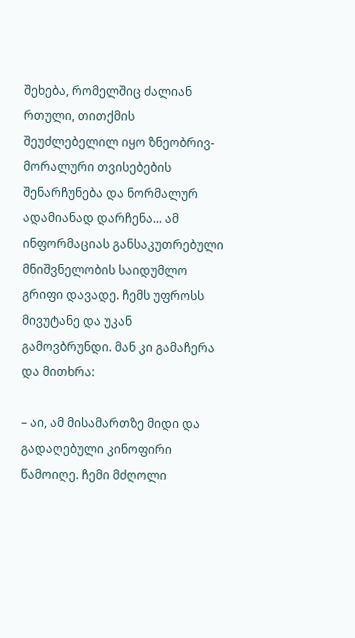შეხება, რომელშიც ძალიან რთული, თითქმის შეუძლებელილ იყო ზნეობრივ-მორალური თვისებების შენარჩუნება და ნორმალურ ადამიანად დარჩენა... ამ ინფორმაციას განსაკუთრებული მნიშვნელობის საიდუმლო გრიფი დავადე. ჩემს უფროსს მივუტანე და უკან გამოვბრუნდი. მან კი გამაჩერა და მითხრა:

– აი, ამ მისამართზე მიდი და გადაღებული კინოფირი წამოიღე. ჩემი მძღოლი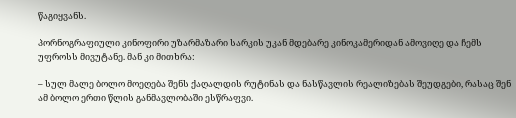წაგიყვანს.

პორნოგრაფიული კინოფირი უზარმაზარი სარკის უკან მდებარე კინოკამერიდან ამოვიღე და ჩემს უფროსს მივუტანე. მან კი მითხრა:

– სულ მალე ბოლო მოეღება შენს ქაღალდის რუტინას და ნასწავლის რეალიზებას შეუდგები, რასაც შენ ამ ბოლო ერთი წლის განმავლობაში ესწრაფვი.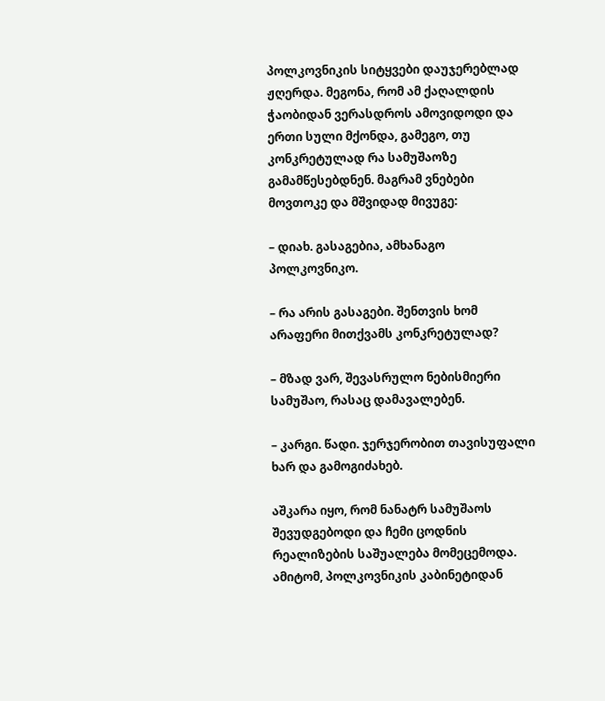პოლკოვნიკის სიტყვები დაუჯერებლად ჟღერდა. მეგონა, რომ ამ ქაღალდის ჭაობიდან ვერასდროს ამოვიდოდი და ერთი სული მქონდა, გამეგო, თუ კონკრეტულად რა სამუშაოზე გამამწესებდნენ. მაგრამ ვნებები მოვთოკე და მშვიდად მივუგე:

– დიახ. გასაგებია, ამხანაგო პოლკოვნიკო.

– რა არის გასაგები. შენთვის ხომ არაფერი მითქვამს კონკრეტულად?

– მზად ვარ, შევასრულო ნებისმიერი სამუშაო, რასაც დამავალებენ.

– კარგი. წადი. ჯერჯერობით თავისუფალი ხარ და გამოგიძახებ.

აშკარა იყო, რომ ნანატრ სამუშაოს შევუდგებოდი და ჩემი ცოდნის რეალიზების საშუალება მომეცემოდა. ამიტომ, პოლკოვნიკის კაბინეტიდან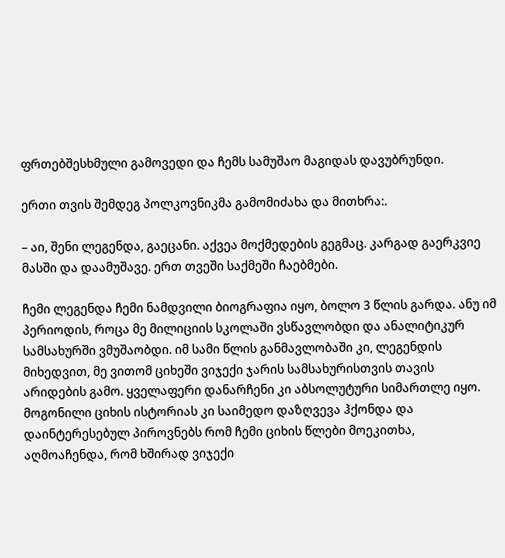ფრთებშესხმული გამოვედი და ჩემს სამუშაო მაგიდას დავუბრუნდი.

ერთი თვის შემდეგ პოლკოვნიკმა გამომიძახა და მითხრა:.

– აი, შენი ლეგენდა, გაეცანი. აქვეა მოქმედების გეგმაც. კარგად გაერკვიე მასში და დაამუშავე. ერთ თვეში საქმეში ჩაებმები.

ჩემი ლეგენდა ჩემი ნამდვილი ბიოგრაფია იყო, ბოლო 3 წლის გარდა. ანუ იმ პერიოდის, როცა მე მილიციის სკოლაში ვსწავლობდი და ანალიტიკურ სამსახურში ვმუშაობდი. იმ სამი წლის განმავლობაში კი, ლეგენდის მიხედვით, მე ვითომ ციხეში ვიჯექი ჯარის სამსახურისთვის თავის არიდების გამო. ყველაფერი დანარჩენი კი აბსოლუტური სიმართლე იყო. მოგონილი ციხის ისტორიას კი საიმედო დაზღვევა ჰქონდა და დაინტერესებულ პიროვნებს რომ ჩემი ციხის წლები მოეკითხა, აღმოაჩენდა, რომ ხშირად ვიჯექი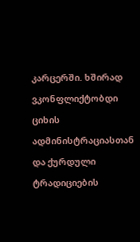კარცერში. ხშირად ვკონფლიქტობდი ციხის ადმინისტრაციასთან და ქურდული ტრადიციების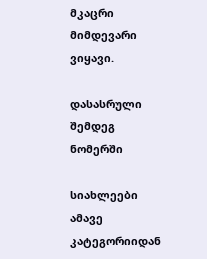მკაცრი მიმდევარი ვიყავი.

დასასრული შემდეგ ნომერში

სიახლეები ამავე კატეგორიიდან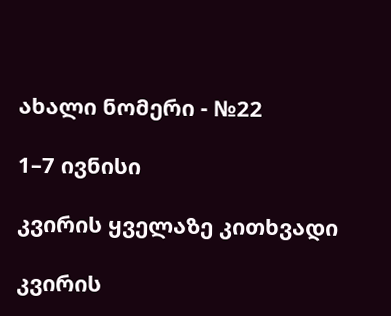ახალი ნომერი - №22

1–7 ივნისი

კვირის ყველაზე კითხვადი

კვირის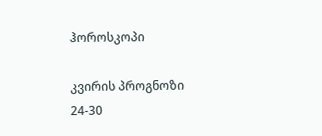ჰოროსკოპი

კვირის პროგნოზი  24-30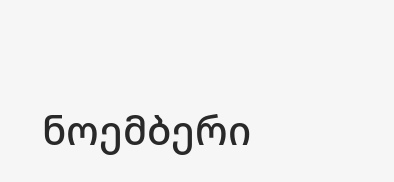ნოემბერი